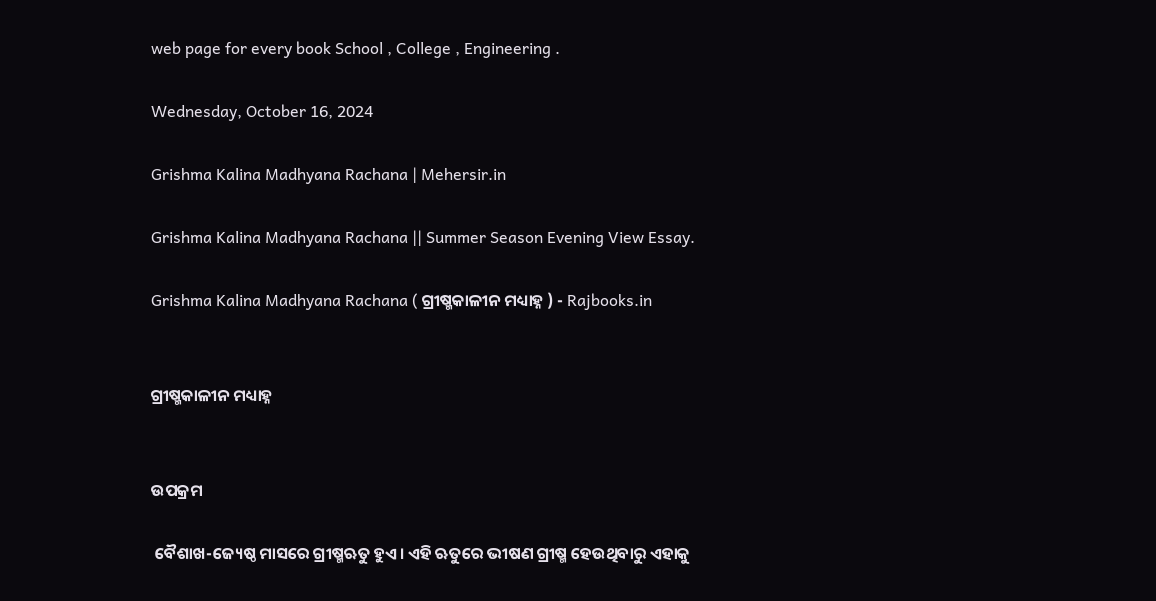web page for every book School , College , Engineering .

Wednesday, October 16, 2024

Grishma Kalina Madhyana Rachana | Mehersir.in

Grishma Kalina Madhyana Rachana || Summer Season Evening View Essay.

Grishma Kalina Madhyana Rachana ( ଗ୍ରୀଷ୍ମକାଳୀନ ମଧ୍ୟାହ୍ନ ) - Rajbooks.in


ଗ୍ରୀଷ୍ମକାଳୀନ ମଧ୍ୟାହ୍ନ


ଉପକ୍ରମ

 ବୈଶାଖ-ଜ୍ୟେଷ୍ଠ ମାସରେ ଗ୍ରୀଷ୍ମଋତୁ ହୁଏ। ଏହି ଋତୁରେ ଭୀଷଣ ଗ୍ରୀଷ୍ମ ହେଉଥିବାରୁ ଏହାକୁ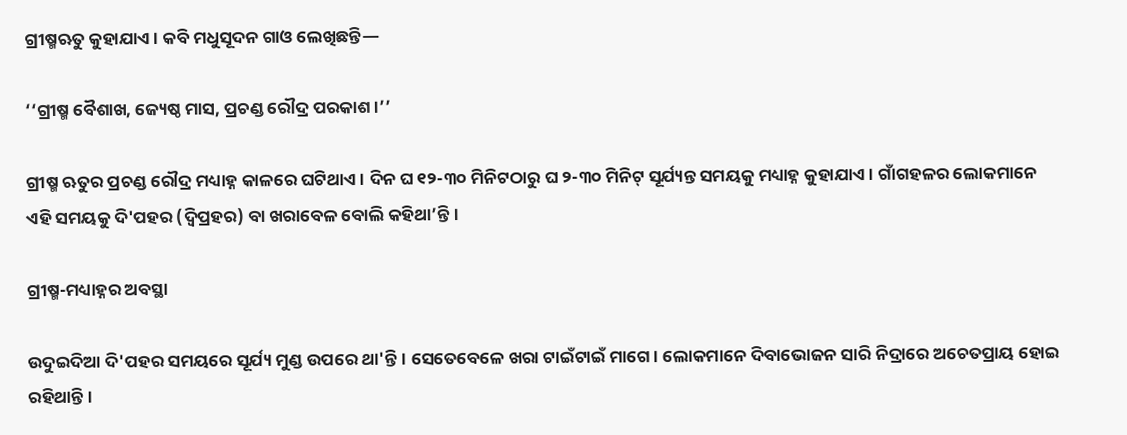ଗ୍ରୀଷ୍ମଋତୁ କୁହାଯାଏ। କବି ମଧୁସୂଦନ ଗାଓ ଲେଖିଛନ୍ତି—

‘‘ଗ୍ରୀଷ୍ମ ବୈଶାଖ, ଜ୍ୟେଷ୍ଠ ମାସ, ପ୍ରଚଣ୍ଡ ରୌଦ୍ର ପରକାଶ।’’

ଗ୍ରୀଷ୍ମ ଋତୁର ପ୍ରଚଣ୍ଡ ରୌଦ୍ର ମଧ୍ୟାହ୍ନ କାଳରେ ଘଟିଥାଏ । ଦିନ ଘ ୧୨-୩୦ ମିନିଟଠାରୁ ଘ ୨-୩୦ ମିନିଟ୍ ସୂର୍ଯ୍ୟନ୍ତ ସମୟକୁ ମଧ୍ୟାହ୍ନ କୁହାଯାଏ। ଗାଁଗହଳର ଲୋକମାନେ ଏହି ସମୟକୁ ଦି'ପହର (ଦ୍ବିପ୍ରହର) ବା ଖରାବେଳ ବୋଲି କହିଥା’ନ୍ତି।

ଗ୍ରୀଷ୍ମ-ମଧ୍ୟାହ୍ନର ଅବସ୍ଥା

ଉଦୁଇଦିଆ ଦି'ପହର ସମୟରେ ସୂର୍ଯ୍ୟ ମୁଣ୍ଡ ଉପରେ ଥା'ନ୍ତି। ସେତେବେଳେ ଖରା ଟାଇଁଟାଇଁ ମାଗେ। ଲୋକମାନେ ଦିବାଭୋଜନ ସାରି ନିଦ୍ରାରେ ଅଚେତପ୍ରାୟ ହୋଇ ରହିଥାନ୍ତି।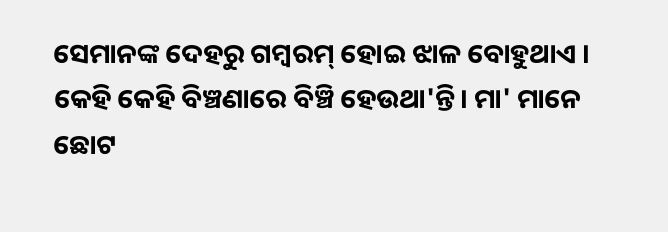ସେମାନଙ୍କ ଦେହରୁ ଗମ୍ବରମ୍ ହୋଇ ଝାଳ ବୋହୁଥାଏ । କେହି କେହି ବିଞ୍ଚଣାରେ ବିଞ୍ଚି ହେଉଥା'ନ୍ତି। ମା' ମାନେ ଛୋଟ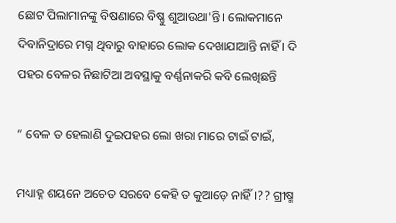ଛୋଟ ପିଲାମାନଙ୍କୁ ବିଷଣାରେ ବିଷ୍ଣୁ ଶୁଆଉଥା'ନ୍ତି। ଲୋକମାନେ ଦିବାନିଦ୍ରାରେ ମଗ୍ନ ଥିବାରୁ ବାହାରେ ଲୋକ ଦେଖାଯାଆନ୍ତି ନାହିଁ । ଦି ପହର ବେଳର ନିଛାଟିଆ ଅବସ୍ଥାକୁ ବର୍ଣ୍ଣନାକରି କବି ଲେଖିଛନ୍ତି

“ ବେଳ ତ ହେଲାଣି ଦୁଇପହର ଲୋ ଖରା ମାରେ ଟାଇଁ ଟାଇଁ,

ମଧ୍ୟାହ୍ନ ଶୟନେ ଅଚେତ ସରବେ କେହି ତ କୁଆଡ଼େ ନାହିଁ।?? ଗ୍ରୀଷ୍ମ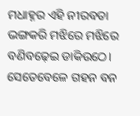ମଧାହ୍ନର ଏହି ନୀରବତା ଭଙ୍ଗକରି ମଝିରେ ମଝିରେ ବଣିବଢ଼େଇ ଡାକିଉଠେ। ସେତେବେଳେ ଗହନ ବନ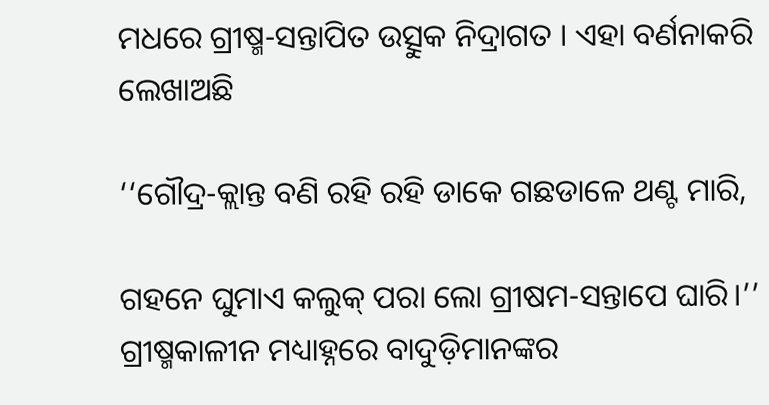ମଧରେ ଗ୍ରୀଷ୍ମ-ସନ୍ତାପିତ ଉତ୍ସୁକ ନିଦ୍ରାଗତ । ଏହା ବର୍ଣନାକରି ଲେଖାଅଛି

‘‘ଗୌଦ୍ର-କ୍ଲାନ୍ତ ବଣି ରହି ରହି ଡାକେ ଗଛଡାଳେ ଥଣ୍ଟ ମାରି,

ଗହନେ ଘୁମାଏ କଲୁକ୍ ପରା ଲୋ ଗ୍ରୀଷମ-ସନ୍ତାପେ ଘାରି।’’ ଗ୍ରୀଷ୍ମକାଳୀନ ମଧ୍ୟାହ୍ନରେ ବାଦୁଡ଼ିମାନଙ୍କର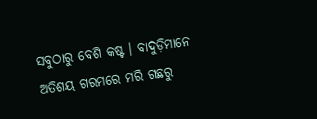ସବୁଠାରୁ ବେଶି କଷ୍ଟ । ବାଦୁଡ଼ିମାନେ ଅତିଶୟ ଗରମରେ ମରି ଗଛରୁ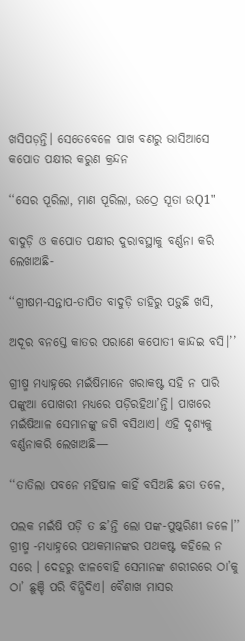ଖସିପଡ଼ନ୍ତି। ସେତେବେଳେ ପାଖ ବଣରୁ ଭାସିଆସେ କପୋତ ପକ୍ଷୀର କରୁଣ କ୍ରନ୍ଦନ

‘‘ସେର ପୂରିଲା, ମାଣ ପୂରିଲା, ଉଠ୍ରେ ସୂତା ଉQ1"

ବାଦୁଡ଼ି ଓ କପୋତ ପକ୍ଷୀର ଦୁରାବସ୍ଥାକୁ ବର୍ଣ୍ଣନା କରି ଲେଖାଅଛି-

‘‘ଗ୍ରୀଷମ-ସନ୍ତାପ-ତାପିତ ବାଦୁଡ଼ି ଡାହିରୁ ପଡ଼ୁଛି ଖସି,

ଅଦୂର ବନସ୍ତେ କାତର ପରାଣେ କପୋତୀ କାନ୍ଦଇ ବସି।’’

ଗ୍ରୀଷ୍ମ ମଧ୍ୟାହ୍ନରେ ମଇଁଷିମାନେ ଖରାକଷ୍ଟ ସହି ନ ପାରି ପଙ୍କୁଆ ପୋଖରୀ ମଧ୍ୟରେ ପଡ଼ିରହିଥା’ନ୍ତି। ପାଖରେ ମଇଁଷିଆଳ ସେମାନଙ୍କୁ ଜଗି ବସିଥାଏ। ଏହି ଦୃଶ୍ୟକୁ ବର୍ଣ୍ଣନାକରି ଲେଖାଅଛି—

‘‘ତାତିଲା ପବନେ ମର୍ହିଷାଳ କାହିଁ ବସିଅଛି ଛତା ତଳେ,

ପଲକ ମଇଁଷି ପଡ଼ି ତ ଛ’ନ୍ତି ଲୋ ପଙ୍କ-ପୁଷ୍କରିଣୀ ଜଳେ।’’ ଗ୍ରୀଷ୍ମ -ମଧ୍ୟାହ୍ନରେ ପଥକମାନଙ୍କର ପଥକଷ୍ଟ କହିଲେ ନ ସରେ । ଦେହରୁ ଝାଳବୋହି ସେମାନଙ୍କ ଶରୀରରେ ଠା’କୁ ଠା’ ଛୁଞ୍ଚି ପରି ବିନ୍ଧିଦିଏ। ବୈଶାଖ ମାସର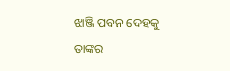ଝାଞ୍ଜି ପବନ ଦେହକୁ ତାଙ୍କର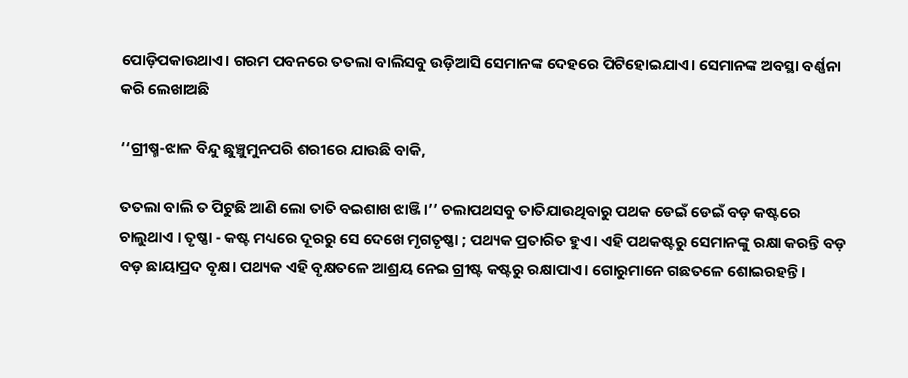ପୋଡ଼ିପକାଉଥାଏ। ଗରମ ପବନରେ ତତଲା ବାଲିସବୁ ଉଡ଼ିଆସି ସେମାନଙ୍କ ଦେହରେ ପିଟିହୋଇଯାଏ। ସେମାନଙ୍କ ଅବସ୍ଥା ବର୍ଣ୍ଣନା କରି ଲେଖାଅଛି

‘‘ଗ୍ରୀଷ୍ମ-ଝାଳ ବିନ୍ଦୁ ଛୁଞ୍ଚୁମୁନପରି ଶରୀରେ ଯାଉଛି ବାକି,

ତତଲା ବାଲି ତ ପିଟୁଛି ଆଣି ଲୋ ତାତି ବଇଶାଖ ଝାଞ୍ଜି।’’ ଚଲାପଥସବୁ ତାତିଯାଉଥିବାରୁ ପଥକ ଡେଇଁ ଡେଇଁ ବଡ଼ କଷ୍ଟରେ ଚାଲୁଥାଏ । ତୃଷ୍ଣା - କଷ୍ଟ ମଧ୍ୟରେ ଦୂରରୁ ସେ ଦେଖେ ମୃଗତୃଷ୍ଣା ; ପଥ୍ୟକ ପ୍ରତାରିତ ହୁଏ। ଏହି ପଥକଷ୍ଟରୁ ସେମାନଙ୍କୁ ରକ୍ଷା କରନ୍ତି ବଡ଼ ବଡ଼ ଛାୟାପ୍ରଦ ବୃକ୍ଷ। ପଥ୍ୟକ ଏହି ବୃକ୍ଷତଳେ ଆଶ୍ରୟ ନେଇ ଗ୍ରୀଷ୍ଟ କଷ୍ଟରୁ ରକ୍ଷାପାଏ। ଗୋରୁମାନେ ଗଛତଳେ ଶୋଇରହନ୍ତି।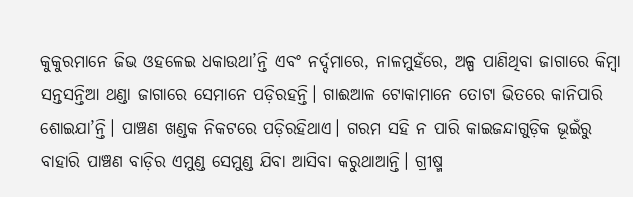କୁକୁରମାନେ ଜିଭ ଓହଳେଇ ଧକାଉଥା’ନ୍ତି ଏବଂ ନର୍ଦ୍ଦମାରେ, ନାଳମୁହଁରେ, ଅଳ୍ପ ପାଣିଥିବା ଜାଗାରେ କିମ୍ବା ସନ୍ତସନ୍ତିଆ ଥଣ୍ଡା ଜାଗାରେ ସେମାନେ ପଡ଼ିରହନ୍ତି। ଗାଈଆଳ ଟୋକାମାନେ ତୋଟା ଭିତରେ କାନିପାରି ଶୋଇଯା’ନ୍ତି। ପାଞ୍ଚଣ ଖଣ୍ଡକ ନିକଟରେ ପଡ଼ିରହିଥାଏ। ଗରମ ସହି ନ ପାରି କାଇଜନ୍ଦାଗୁଡ଼ିକ ଭୂଇଁରୁ ବାହାରି ପାଞ୍ଚଣ ବାଡ଼ିର ଏମୁଣ୍ଡ ସେମୁଣ୍ଡ ଯିବା ଆସିବା କରୁଥାଆନ୍ତି। ଗ୍ରୀଷ୍ମ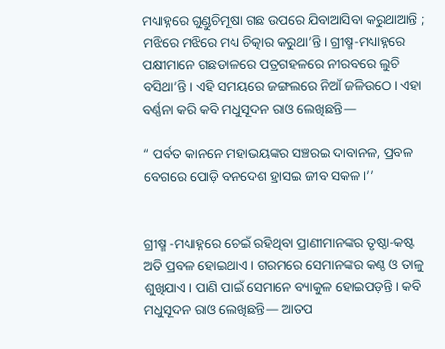ମଧ୍ୟାହ୍ନରେ ଗୁଣ୍ଡୁଚିମୂଷା ଗଛ ଉପରେ ଯିବାଆସିବା କରୁଥାଆନ୍ତି ; ମଝିରେ ମଝିରେ ମଧ୍ୟ ଚିତ୍କାର କରୁଥା’ନ୍ତି। ଗ୍ରୀଷ୍ମ-ମଧ୍ୟାହ୍ନରେ ପକ୍ଷୀମାନେ ଗଛଡାଳରେ ପତ୍ରଗହଳରେ ନୀରବରେ ଲୁଚି ବସିଥା’ନ୍ତି। ଏହି ସମୟରେ ଜଙ୍ଗଲରେ ନିଆଁ ଜଳିଉଠେ। ଏହା ବର୍ଣ୍ଣନା କରି କବି ମଧୁସୂଦନ ରାଓ ଲେଖିଛନ୍ତି—

“ ପର୍ବତ କାନନେ ମହାଭୟଙ୍କର ସଞ୍ଚରଇ ଦାବାନଳ, ପ୍ରବଳ ବେଗରେ ପୋଡ଼ି ବନଦେଶ ହ୍ରାସଇ ଜୀବ ସକଳ।’’


ଗ୍ରୀଷ୍ମ -ମଧ୍ୟାହ୍ନରେ ଚେଇଁ ରହିଥିବା ପ୍ରାଣୀମାନଙ୍କର ତୃଷ୍ଠା-କଷ୍ଟ ଅତି ପ୍ରବଳ ହୋଇଥାଏ। ଗରମରେ ସେମାନଙ୍କର କଣ୍ଠ ଓ ତାଳୁ ଶୁଖିଯାଏ। ପାଣି ପାଇଁ ସେମାନେ ବ୍ୟାକୁଳ ହୋଇପଡ଼ନ୍ତି। କବି ମଧୁସୂଦନ ରାଓ ଲେଖିଛନ୍ତି— ଆତପ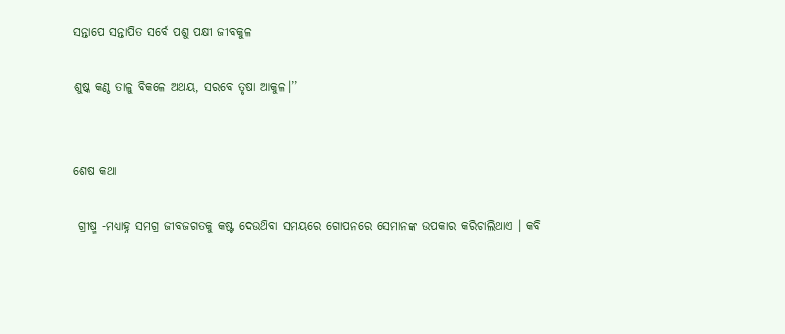ସନ୍ତାପେ ସନ୍ତାପିତ ସର୍ବେ ପଶୁ ପକ୍ଷୀ ଜୀବକୁଳ

ଶୁଷ୍କ କଣ୍ଠ ତାଳୁ ବିକଳେ ଅଥୟ, ସରବେ ତୃଷା ଆକୁଳ।’’


ଶେଷ କଥା

 ଗ୍ରୀଷ୍ମ -ମଧ୍ୟାହ୍ନ ସମଗ୍ର ଜୀବଜଗତକୁ କଷ୍ଟ ଦେଉଥ‌ିବା ସମୟରେ ଗୋପନରେ ସେମାନଙ୍କ ଉପକାର କରିଚାଲିଥାଏ । କବି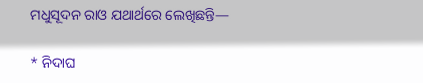ମଧୁସୂଦନ ରାଓ ଯଥାର୍ଥରେ ଲେଖିଛନ୍ତି—

* ନିଦାଘ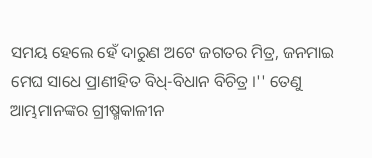ସମୟ ହେଲେ ହେଁ ଦାରୁଣ ଅଟେ ଜଗତର ମିତ୍ର, ଜନମାଇ ମେଘ ସାଧେ ପ୍ରାଣୀହିତ ବିଧ୍-ବିଧାନ ବିଚିତ୍ର ।'' ତେଣୁ ଆମ୍ଭମାନଙ୍କର ଗ୍ରୀଷ୍ମକାଳୀନ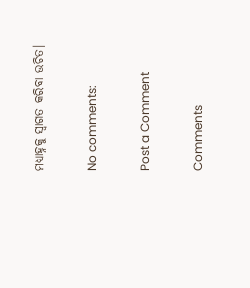ମଧ୍ୟାହ୍ନକୁ ସ୍ବାଗତ କରିବା ଉଚିତ।

No comments:

Post a Comment

Comments